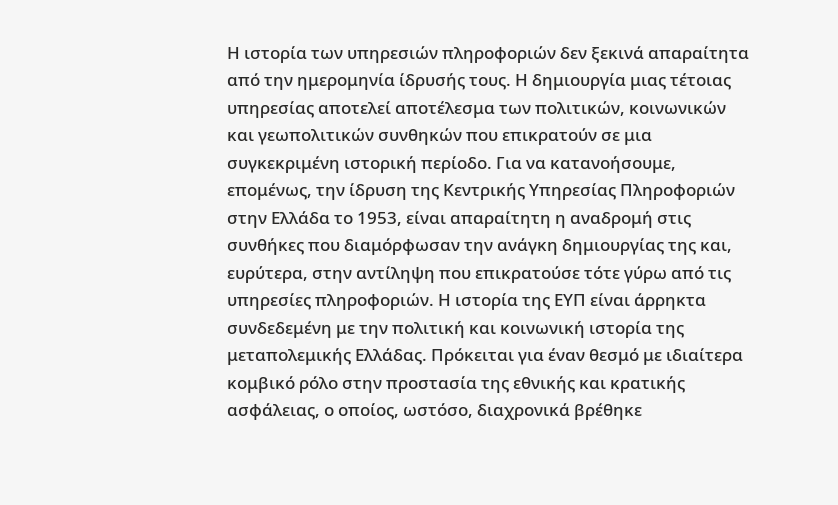Η ιστορία των υπηρεσιών πληροφοριών δεν ξεκινά απαραίτητα από την ημερομηνία ίδρυσής τους. Η δημιουργία μιας τέτοιας υπηρεσίας αποτελεί αποτέλεσμα των πολιτικών, κοινωνικών και γεωπολιτικών συνθηκών που επικρατούν σε μια συγκεκριμένη ιστορική περίοδο. Για να κατανοήσουμε, επομένως, την ίδρυση της Κεντρικής Υπηρεσίας Πληροφοριών στην Ελλάδα το 1953, είναι απαραίτητη η αναδρομή στις συνθήκες που διαμόρφωσαν την ανάγκη δημιουργίας της και, ευρύτερα, στην αντίληψη που επικρατούσε τότε γύρω από τις υπηρεσίες πληροφοριών. Η ιστορία της ΕΥΠ είναι άρρηκτα συνδεδεμένη με την πολιτική και κοινωνική ιστορία της μεταπολεμικής Ελλάδας. Πρόκειται για έναν θεσμό με ιδιαίτερα κομβικό ρόλο στην προστασία της εθνικής και κρατικής ασφάλειας, ο οποίος, ωστόσο, διαχρονικά βρέθηκε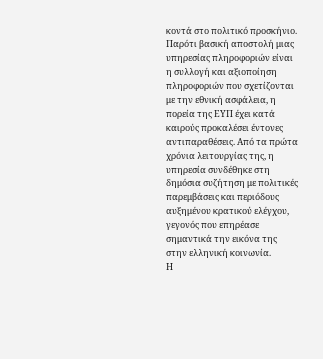κοντά στο πολιτικό προσκήνιο. Παρότι βασική αποστολή μιας υπηρεσίας πληροφοριών είναι η συλλογή και αξιοποίηση πληροφοριών που σχετίζονται με την εθνική ασφάλεια, η πορεία της ΕΥΠ έχει κατά καιρούς προκαλέσει έντονες αντιπαραθέσεις. Από τα πρώτα χρόνια λειτουργίας της, η υπηρεσία συνδέθηκε στη δημόσια συζήτηση με πολιτικές παρεμβάσεις και περιόδους αυξημένου κρατικού ελέγχου, γεγονός που επηρέασε σημαντικά την εικόνα της στην ελληνική κοινωνία.
Η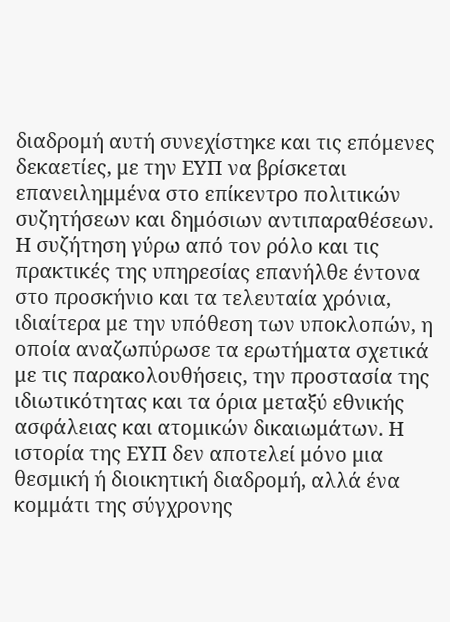διαδρομή αυτή συνεχίστηκε και τις επόμενες δεκαετίες, με την ΕΥΠ να βρίσκεται επανειλημμένα στο επίκεντρο πολιτικών συζητήσεων και δημόσιων αντιπαραθέσεων. Η συζήτηση γύρω από τον ρόλο και τις πρακτικές της υπηρεσίας επανήλθε έντονα στο προσκήνιο και τα τελευταία χρόνια, ιδιαίτερα με την υπόθεση των υποκλοπών, η οποία αναζωπύρωσε τα ερωτήματα σχετικά με τις παρακολουθήσεις, την προστασία της ιδιωτικότητας και τα όρια μεταξύ εθνικής ασφάλειας και ατομικών δικαιωμάτων. Η ιστορία της ΕΥΠ δεν αποτελεί μόνο μια θεσμική ή διοικητική διαδρομή, αλλά ένα κομμάτι της σύγχρονης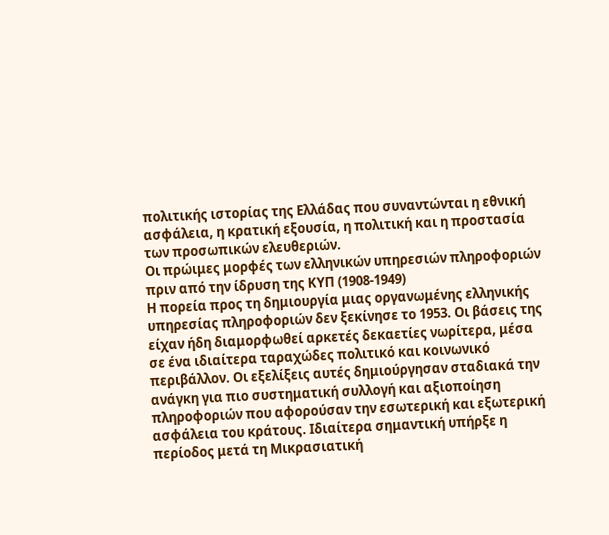πολιτικής ιστορίας της Ελλάδας που συναντώνται η εθνική ασφάλεια, η κρατική εξουσία, η πολιτική και η προστασία των προσωπικών ελευθεριών.
Οι πρώιμες μορφές των ελληνικών υπηρεσιών πληροφοριών πριν από την ίδρυση της ΚΥΠ (1908-1949)
Η πορεία προς τη δημιουργία μιας οργανωμένης ελληνικής υπηρεσίας πληροφοριών δεν ξεκίνησε το 1953. Οι βάσεις της είχαν ήδη διαμορφωθεί αρκετές δεκαετίες νωρίτερα, μέσα σε ένα ιδιαίτερα ταραχώδες πολιτικό και κοινωνικό περιβάλλον. Οι εξελίξεις αυτές δημιούργησαν σταδιακά την ανάγκη για πιο συστηματική συλλογή και αξιοποίηση πληροφοριών που αφορούσαν την εσωτερική και εξωτερική ασφάλεια του κράτους. Ιδιαίτερα σημαντική υπήρξε η περίοδος μετά τη Μικρασιατική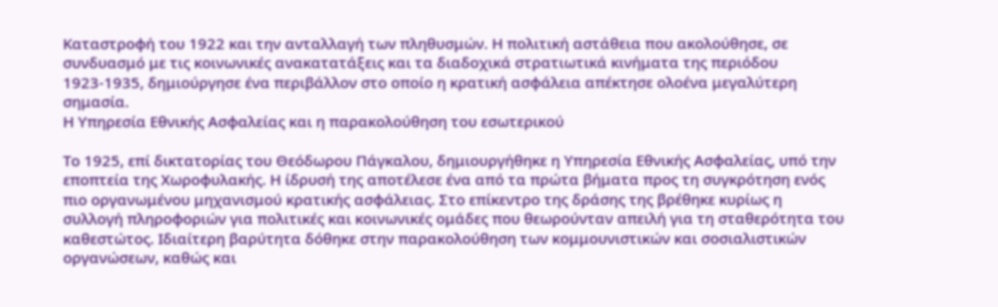Καταστροφή του 1922 και την ανταλλαγή των πληθυσμών. Η πολιτική αστάθεια που ακολούθησε, σε συνδυασμό με τις κοινωνικές ανακατατάξεις και τα διαδοχικά στρατιωτικά κινήματα της περιόδου 1923-1935, δημιούργησε ένα περιβάλλον στο οποίο η κρατική ασφάλεια απέκτησε ολοένα μεγαλύτερη σημασία.
Η Υπηρεσία Εθνικής Ασφαλείας και η παρακολούθηση του εσωτερικού

Το 1925, επί δικτατορίας του Θεόδωρου Πάγκαλου, δημιουργήθηκε η Υπηρεσία Εθνικής Ασφαλείας, υπό την εποπτεία της Χωροφυλακής. Η ίδρυσή της αποτέλεσε ένα από τα πρώτα βήματα προς τη συγκρότηση ενός πιο οργανωμένου μηχανισμού κρατικής ασφάλειας. Στο επίκεντρο της δράσης της βρέθηκε κυρίως η συλλογή πληροφοριών για πολιτικές και κοινωνικές ομάδες που θεωρούνταν απειλή για τη σταθερότητα του καθεστώτος. Ιδιαίτερη βαρύτητα δόθηκε στην παρακολούθηση των κομμουνιστικών και σοσιαλιστικών οργανώσεων, καθώς και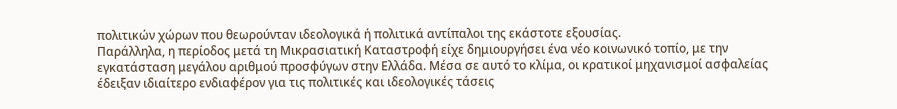πολιτικών χώρων που θεωρούνταν ιδεολογικά ή πολιτικά αντίπαλοι της εκάστοτε εξουσίας.
Παράλληλα, η περίοδος μετά τη Μικρασιατική Καταστροφή είχε δημιουργήσει ένα νέο κοινωνικό τοπίο, με την εγκατάσταση μεγάλου αριθμού προσφύγων στην Ελλάδα. Μέσα σε αυτό το κλίμα, οι κρατικοί μηχανισμοί ασφαλείας έδειξαν ιδιαίτερο ενδιαφέρον για τις πολιτικές και ιδεολογικές τάσεις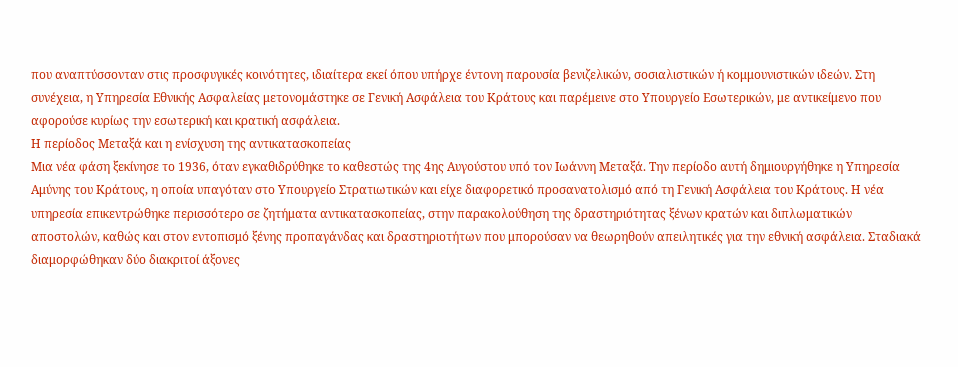που αναπτύσσονταν στις προσφυγικές κοινότητες, ιδιαίτερα εκεί όπου υπήρχε έντονη παρουσία βενιζελικών, σοσιαλιστικών ή κομμουνιστικών ιδεών. Στη συνέχεια, η Υπηρεσία Εθνικής Ασφαλείας μετονομάστηκε σε Γενική Ασφάλεια του Κράτους και παρέμεινε στο Υπουργείο Εσωτερικών, με αντικείμενο που αφορούσε κυρίως την εσωτερική και κρατική ασφάλεια.
Η περίοδος Μεταξά και η ενίσχυση της αντικατασκοπείας
Μια νέα φάση ξεκίνησε το 1936, όταν εγκαθιδρύθηκε το καθεστώς της 4ης Αυγούστου υπό τον Ιωάννη Μεταξά. Την περίοδο αυτή δημιουργήθηκε η Υπηρεσία Αμύνης του Κράτους, η οποία υπαγόταν στο Υπουργείο Στρατιωτικών και είχε διαφορετικό προσανατολισμό από τη Γενική Ασφάλεια του Κράτους. Η νέα υπηρεσία επικεντρώθηκε περισσότερο σε ζητήματα αντικατασκοπείας, στην παρακολούθηση της δραστηριότητας ξένων κρατών και διπλωματικών αποστολών, καθώς και στον εντοπισμό ξένης προπαγάνδας και δραστηριοτήτων που μπορούσαν να θεωρηθούν απειλητικές για την εθνική ασφάλεια. Σταδιακά διαμορφώθηκαν δύο διακριτοί άξονες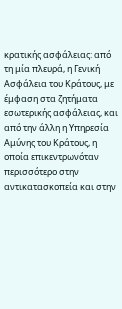κρατικής ασφάλειας: από τη μία πλευρά, η Γενική Ασφάλεια του Κράτους, με έμφαση στα ζητήματα εσωτερικής ασφάλειας, και από την άλλη η Υπηρεσία Αμύνης του Κράτους, η οποία επικεντρωνόταν περισσότερο στην αντικατασκοπεία και στην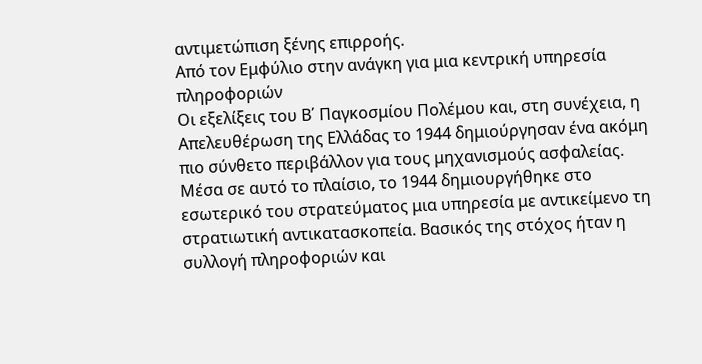αντιμετώπιση ξένης επιρροής.
Από τον Εμφύλιο στην ανάγκη για μια κεντρική υπηρεσία πληροφοριών
Οι εξελίξεις του Β΄ Παγκοσμίου Πολέμου και, στη συνέχεια, η Απελευθέρωση της Ελλάδας το 1944 δημιούργησαν ένα ακόμη πιο σύνθετο περιβάλλον για τους μηχανισμούς ασφαλείας. Μέσα σε αυτό το πλαίσιο, το 1944 δημιουργήθηκε στο εσωτερικό του στρατεύματος μια υπηρεσία με αντικείμενο τη στρατιωτική αντικατασκοπεία. Βασικός της στόχος ήταν η συλλογή πληροφοριών και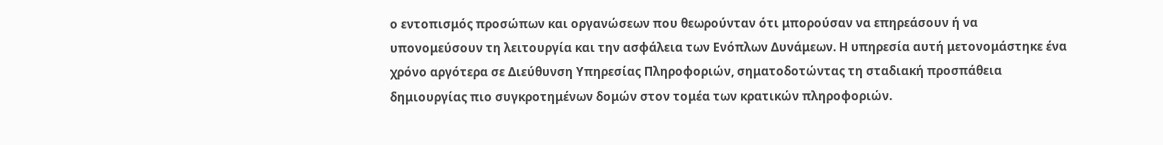ο εντοπισμός προσώπων και οργανώσεων που θεωρούνταν ότι μπορούσαν να επηρεάσουν ή να υπονομεύσουν τη λειτουργία και την ασφάλεια των Ενόπλων Δυνάμεων. Η υπηρεσία αυτή μετονομάστηκε ένα χρόνο αργότερα σε Διεύθυνση Υπηρεσίας Πληροφοριών, σηματοδοτώντας τη σταδιακή προσπάθεια δημιουργίας πιο συγκροτημένων δομών στον τομέα των κρατικών πληροφοριών.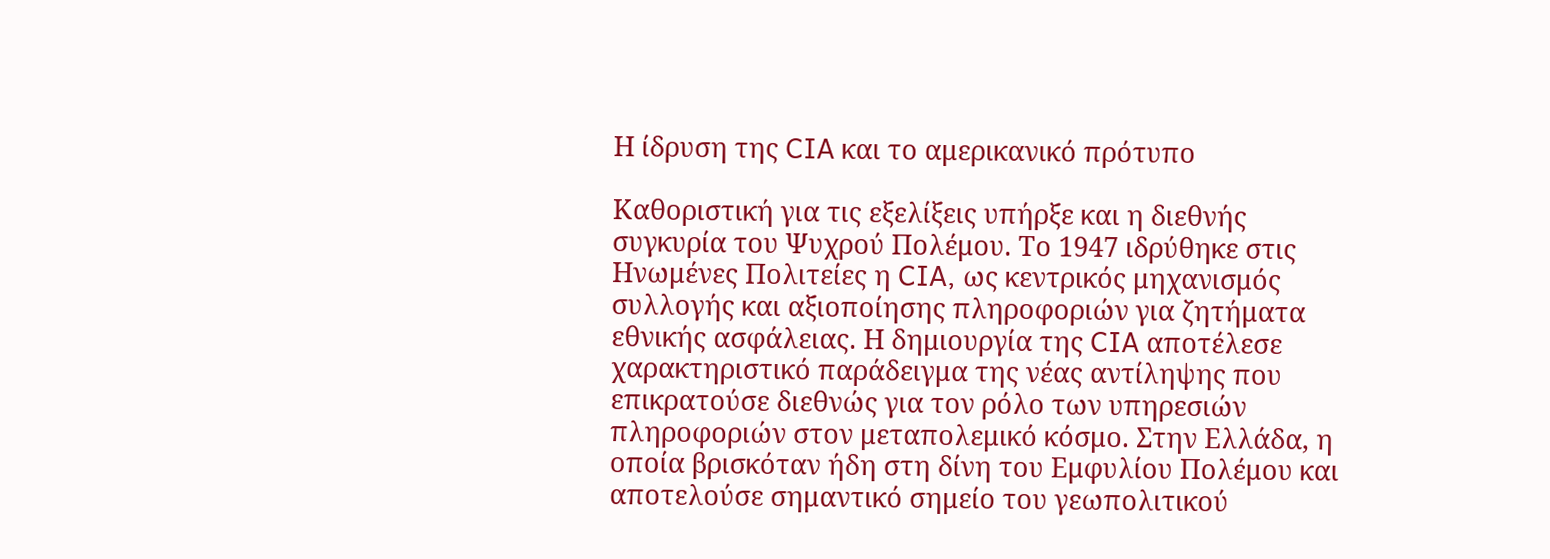Η ίδρυση της CIA και το αμερικανικό πρότυπο

Καθοριστική για τις εξελίξεις υπήρξε και η διεθνής συγκυρία του Ψυχρού Πολέμου. Το 1947 ιδρύθηκε στις Ηνωμένες Πολιτείες η CIA, ως κεντρικός μηχανισμός συλλογής και αξιοποίησης πληροφοριών για ζητήματα εθνικής ασφάλειας. Η δημιουργία της CIA αποτέλεσε χαρακτηριστικό παράδειγμα της νέας αντίληψης που επικρατούσε διεθνώς για τον ρόλο των υπηρεσιών πληροφοριών στον μεταπολεμικό κόσμο. Στην Ελλάδα, η οποία βρισκόταν ήδη στη δίνη του Εμφυλίου Πολέμου και αποτελούσε σημαντικό σημείο του γεωπολιτικού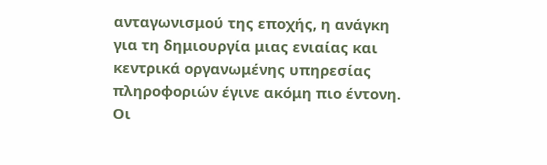ανταγωνισμού της εποχής, η ανάγκη για τη δημιουργία μιας ενιαίας και κεντρικά οργανωμένης υπηρεσίας πληροφοριών έγινε ακόμη πιο έντονη. Οι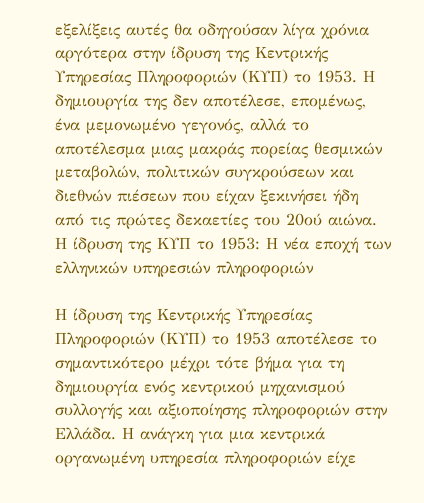εξελίξεις αυτές θα οδηγούσαν λίγα χρόνια αργότερα στην ίδρυση της Κεντρικής Υπηρεσίας Πληροφοριών (ΚΥΠ) το 1953. Η δημιουργία της δεν αποτέλεσε, επομένως, ένα μεμονωμένο γεγονός, αλλά το αποτέλεσμα μιας μακράς πορείας θεσμικών μεταβολών, πολιτικών συγκρούσεων και διεθνών πιέσεων που είχαν ξεκινήσει ήδη από τις πρώτες δεκαετίες του 20ού αιώνα.
Η ίδρυση της ΚΥΠ το 1953: Η νέα εποχή των ελληνικών υπηρεσιών πληροφοριών

Η ίδρυση της Κεντρικής Υπηρεσίας Πληροφοριών (ΚΥΠ) το 1953 αποτέλεσε το σημαντικότερο μέχρι τότε βήμα για τη δημιουργία ενός κεντρικού μηχανισμού συλλογής και αξιοποίησης πληροφοριών στην Ελλάδα. Η ανάγκη για μια κεντρικά οργανωμένη υπηρεσία πληροφοριών είχε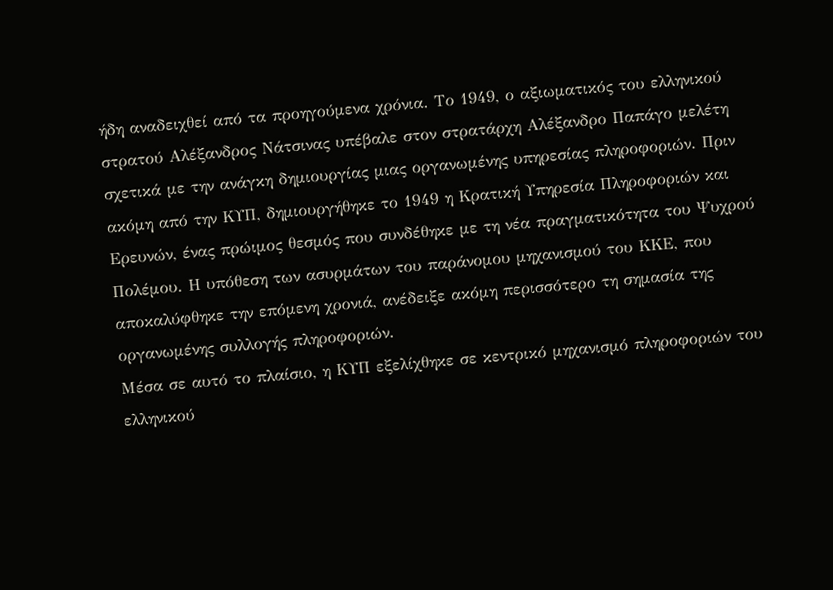ήδη αναδειχθεί από τα προηγούμενα χρόνια. Το 1949, ο αξιωματικός του ελληνικού στρατού Αλέξανδρος Νάτσινας υπέβαλε στον στρατάρχη Αλέξανδρο Παπάγο μελέτη σχετικά με την ανάγκη δημιουργίας μιας οργανωμένης υπηρεσίας πληροφοριών. Πριν ακόμη από την ΚΥΠ, δημιουργήθηκε το 1949 η Κρατική Υπηρεσία Πληροφοριών και Ερευνών, ένας πρώιμος θεσμός που συνδέθηκε με τη νέα πραγματικότητα του Ψυχρού Πολέμου. Η υπόθεση των ασυρμάτων του παράνομου μηχανισμού του ΚΚΕ, που αποκαλύφθηκε την επόμενη χρονιά, ανέδειξε ακόμη περισσότερο τη σημασία της οργανωμένης συλλογής πληροφοριών.
Μέσα σε αυτό το πλαίσιο, η ΚΥΠ εξελίχθηκε σε κεντρικό μηχανισμό πληροφοριών του ελληνικού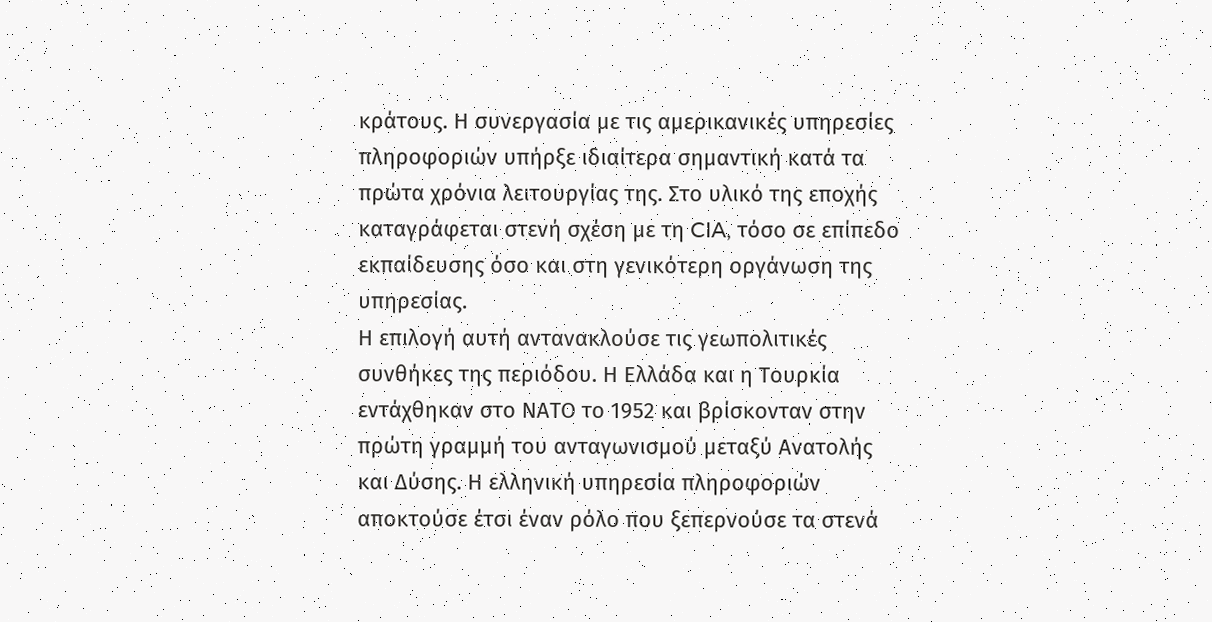κράτους. Η συνεργασία με τις αμερικανικές υπηρεσίες πληροφοριών υπήρξε ιδιαίτερα σημαντική κατά τα πρώτα χρόνια λειτουργίας της. Στο υλικό της εποχής καταγράφεται στενή σχέση με τη CIA, τόσο σε επίπεδο εκπαίδευσης όσο και στη γενικότερη οργάνωση της υπηρεσίας.
Η επιλογή αυτή αντανακλούσε τις γεωπολιτικές συνθήκες της περιόδου. Η Ελλάδα και η Τουρκία εντάχθηκαν στο ΝΑΤΟ το 1952 και βρίσκονταν στην πρώτη γραμμή του ανταγωνισμού μεταξύ Ανατολής και Δύσης. Η ελληνική υπηρεσία πληροφοριών αποκτούσε έτσι έναν ρόλο που ξεπερνούσε τα στενά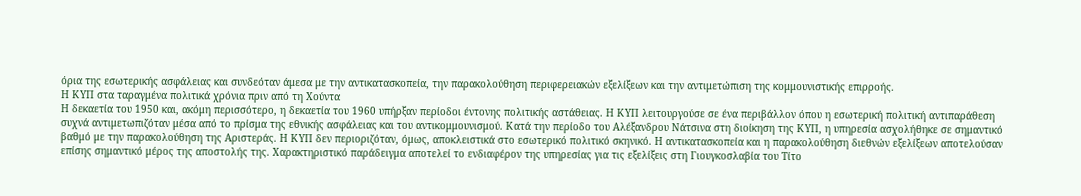όρια της εσωτερικής ασφάλειας και συνδεόταν άμεσα με την αντικατασκοπεία, την παρακολούθηση περιφερειακών εξελίξεων και την αντιμετώπιση της κομμουνιστικής επιρροής.
Η ΚΥΠ στα ταραγμένα πολιτικά χρόνια πριν από τη Χούντα
Η δεκαετία του 1950 και, ακόμη περισσότερο, η δεκαετία του 1960 υπήρξαν περίοδοι έντονης πολιτικής αστάθειας. Η ΚΥΠ λειτουργούσε σε ένα περιβάλλον όπου η εσωτερική πολιτική αντιπαράθεση συχνά αντιμετωπιζόταν μέσα από το πρίσμα της εθνικής ασφάλειας και του αντικομμουνισμού. Κατά την περίοδο του Αλέξανδρου Νάτσινα στη διοίκηση της ΚΥΠ, η υπηρεσία ασχολήθηκε σε σημαντικό βαθμό με την παρακολούθηση της Αριστεράς. Η ΚΥΠ δεν περιοριζόταν, όμως, αποκλειστικά στο εσωτερικό πολιτικό σκηνικό. Η αντικατασκοπεία και η παρακολούθηση διεθνών εξελίξεων αποτελούσαν επίσης σημαντικό μέρος της αποστολής της. Χαρακτηριστικό παράδειγμα αποτελεί το ενδιαφέρον της υπηρεσίας για τις εξελίξεις στη Γιουγκοσλαβία του Τίτο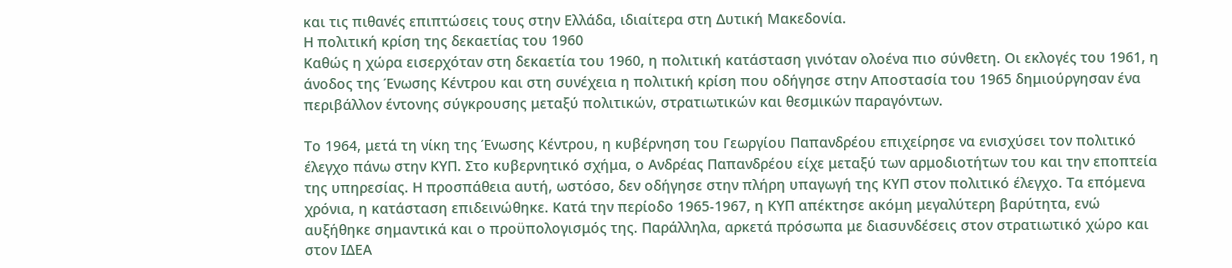και τις πιθανές επιπτώσεις τους στην Ελλάδα, ιδιαίτερα στη Δυτική Μακεδονία.
Η πολιτική κρίση της δεκαετίας του 1960
Καθώς η χώρα εισερχόταν στη δεκαετία του 1960, η πολιτική κατάσταση γινόταν ολοένα πιο σύνθετη. Οι εκλογές του 1961, η άνοδος της Ένωσης Κέντρου και στη συνέχεια η πολιτική κρίση που οδήγησε στην Αποστασία του 1965 δημιούργησαν ένα περιβάλλον έντονης σύγκρουσης μεταξύ πολιτικών, στρατιωτικών και θεσμικών παραγόντων.

Το 1964, μετά τη νίκη της Ένωσης Κέντρου, η κυβέρνηση του Γεωργίου Παπανδρέου επιχείρησε να ενισχύσει τον πολιτικό έλεγχο πάνω στην ΚΥΠ. Στο κυβερνητικό σχήμα, ο Ανδρέας Παπανδρέου είχε μεταξύ των αρμοδιοτήτων του και την εποπτεία της υπηρεσίας. Η προσπάθεια αυτή, ωστόσο, δεν οδήγησε στην πλήρη υπαγωγή της ΚΥΠ στον πολιτικό έλεγχο. Τα επόμενα χρόνια, η κατάσταση επιδεινώθηκε. Κατά την περίοδο 1965-1967, η ΚΥΠ απέκτησε ακόμη μεγαλύτερη βαρύτητα, ενώ αυξήθηκε σημαντικά και ο προϋπολογισμός της. Παράλληλα, αρκετά πρόσωπα με διασυνδέσεις στον στρατιωτικό χώρο και στον ΙΔΕΑ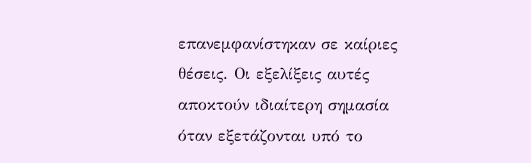επανεμφανίστηκαν σε καίριες θέσεις. Οι εξελίξεις αυτές αποκτούν ιδιαίτερη σημασία όταν εξετάζονται υπό το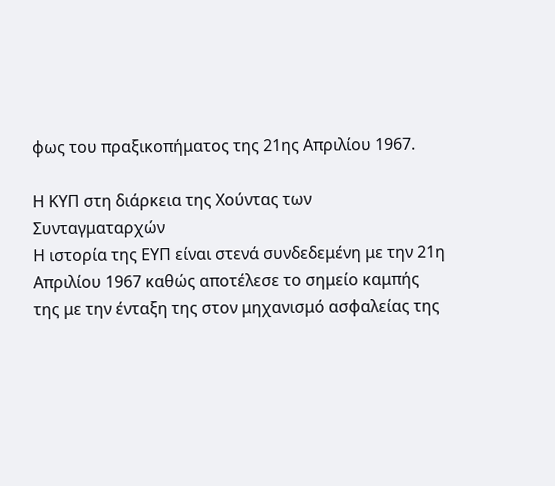φως του πραξικοπήματος της 21ης Απριλίου 1967.

Η ΚΥΠ στη διάρκεια της Χούντας των Συνταγματαρχών
Η ιστορία της ΕΥΠ είναι στενά συνδεδεμένη με την 21η Απριλίου 1967 καθώς αποτέλεσε το σημείο καμπής της με την ένταξη της στον μηχανισμό ασφαλείας της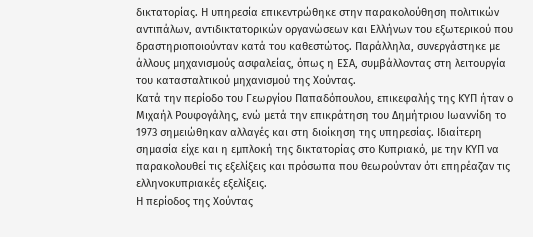δικτατορίας. Η υπηρεσία επικεντρώθηκε στην παρακολούθηση πολιτικών αντιπάλων, αντιδικτατορικών οργανώσεων και Ελλήνων του εξωτερικού που δραστηριοποιούνταν κατά του καθεστώτος. Παράλληλα, συνεργάστηκε με άλλους μηχανισμούς ασφαλείας, όπως η ΕΣΑ, συμβάλλοντας στη λειτουργία του κατασταλτικού μηχανισμού της Χούντας.
Κατά την περίοδο του Γεωργίου Παπαδόπουλου, επικεφαλής της ΚΥΠ ήταν ο Μιχαήλ Ρουφογάλης, ενώ μετά την επικράτηση του Δημήτριου Ιωαννίδη το 1973 σημειώθηκαν αλλαγές και στη διοίκηση της υπηρεσίας. Ιδιαίτερη σημασία είχε και η εμπλοκή της δικτατορίας στο Κυπριακό, με την ΚΥΠ να παρακολουθεί τις εξελίξεις και πρόσωπα που θεωρούνταν ότι επηρέαζαν τις ελληνοκυπριακές εξελίξεις.
Η περίοδος της Χούντας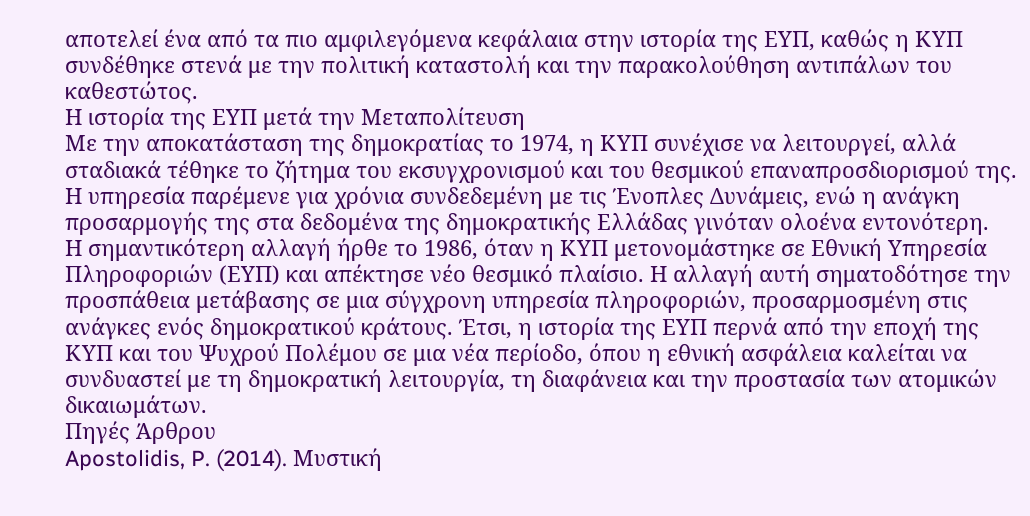αποτελεί ένα από τα πιο αμφιλεγόμενα κεφάλαια στην ιστορία της ΕΥΠ, καθώς η ΚΥΠ συνδέθηκε στενά με την πολιτική καταστολή και την παρακολούθηση αντιπάλων του καθεστώτος.
Η ιστορία της ΕΥΠ μετά την Μεταπολίτευση
Με την αποκατάσταση της δημοκρατίας το 1974, η ΚΥΠ συνέχισε να λειτουργεί, αλλά σταδιακά τέθηκε το ζήτημα του εκσυγχρονισμού και του θεσμικού επαναπροσδιορισμού της. Η υπηρεσία παρέμενε για χρόνια συνδεδεμένη με τις Ένοπλες Δυνάμεις, ενώ η ανάγκη προσαρμογής της στα δεδομένα της δημοκρατικής Ελλάδας γινόταν ολοένα εντονότερη.
Η σημαντικότερη αλλαγή ήρθε το 1986, όταν η ΚΥΠ μετονομάστηκε σε Εθνική Υπηρεσία Πληροφοριών (ΕΥΠ) και απέκτησε νέο θεσμικό πλαίσιο. Η αλλαγή αυτή σηματοδότησε την προσπάθεια μετάβασης σε μια σύγχρονη υπηρεσία πληροφοριών, προσαρμοσμένη στις ανάγκες ενός δημοκρατικού κράτους. Έτσι, η ιστορία της ΕΥΠ περνά από την εποχή της ΚΥΠ και του Ψυχρού Πολέμου σε μια νέα περίοδο, όπου η εθνική ασφάλεια καλείται να συνδυαστεί με τη δημοκρατική λειτουργία, τη διαφάνεια και την προστασία των ατομικών δικαιωμάτων.
Πηγές Άρθρου
Apostolidis, P. (2014). Μυστική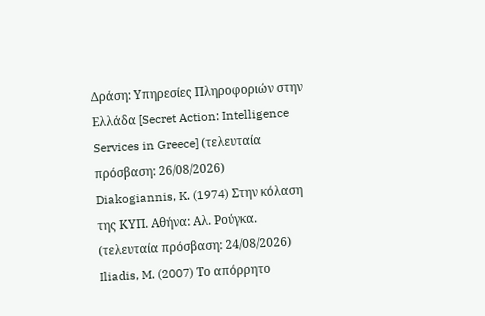Δράση: Υπηρεσίες Πληροφοριών στην Ελλάδα [Secret Action: Intelligence Services in Greece] (τελευταία πρόσβαση: 26/08/2026)
Diakogiannis, K. (1974) Στην κόλαση της ΚΥΠ. Αθήνα: Αλ. Ρούγκα. (τελευταία πρόσβαση: 24/08/2026)
Iliadis, M. (2007) Το απόρρητο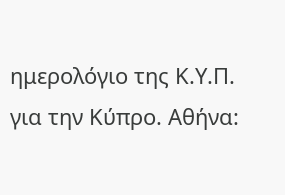ημερολόγιο της Κ.Υ.Π. για την Κύπρο. Αθήνα: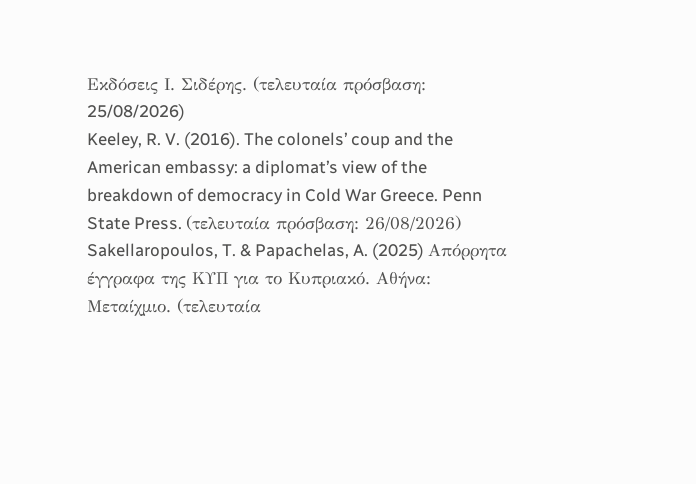Εκδόσεις Ι. Σιδέρης. (τελευταία πρόσβαση: 25/08/2026)
Keeley, R. V. (2016). The colonels’ coup and the American embassy: a diplomat’s view of the breakdown of democracy in Cold War Greece. Penn State Press. (τελευταία πρόσβαση: 26/08/2026)
Sakellaropoulos, T. & Papachelas, A. (2025) Απόρρητα έγγραφα της ΚΥΠ για το Κυπριακό. Αθήνα: Μεταίχμιο. (τελευταία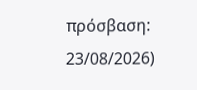πρόσβαση: 23/08/2026)